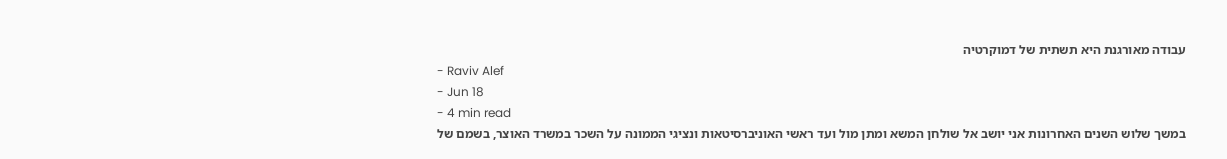עבודה מאורגנת היא תשתית של דמוקרטיה
- Raviv Alef
- Jun 18
- 4 min read
במשך שלוש השנים האחרונות אני יושב אל שולחן המשא ומתן מול ועד ראשי האוניברסיטאות ונציגי הממונה על השכר במשרד האוצר, בשמם של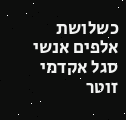כשלושת אלפים אנשי סגל אקדמי זוטר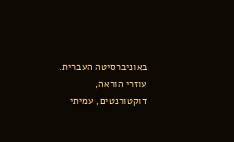באוניברסיטה העברית. עוזרי הוראה, דוקטורנטים, עמיתי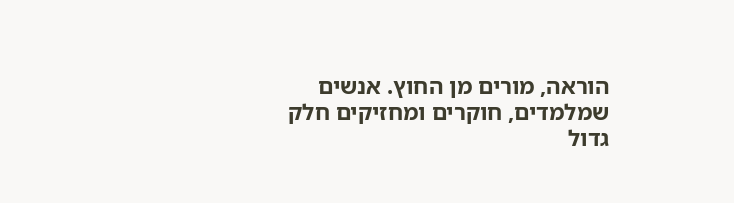הוראה, מורים מן החוץ. אנשים שמלמדים, חוקרים ומחזיקים חלק גדול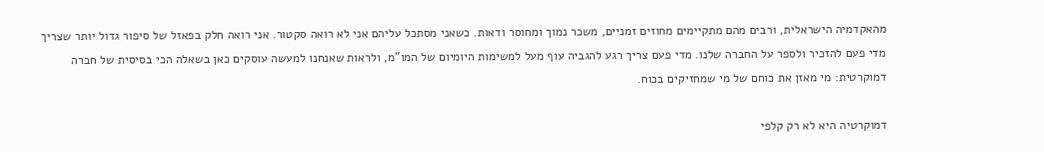מהאקדמיה הישראלית, ורבים מהם מתקיימים מחוזים זמניים, משכר נמוך ומחוסר ודאות. כשאני מסתכל עליהם אני לא רואה סקטור. אני רואה חלק בפאזל של סיפור גדול יותר שצריך מדי פעם להזכיר ולספר על החברה שלנו. מדי פעם צריך רגע להגביה עוף מעל למשימות היומיום של המו"מ, ולראות שאנחנו למעשה עוסקים כאן בשאלה הכי בסיסית של חברה דמוקרטית: מי מאזן את כוחם של מי שמחזיקים בכוח.

דמוקרטיה היא לא רק קלפי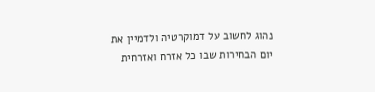נהוג לחשוב על דמוקרטיה ולדמיין את יום הבחירות שבו כל אזרח ואזרחית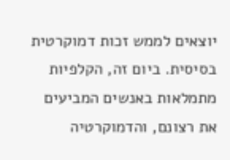יוצאים לממש זכות דמוקרטית בסיסית. ביום זה, הקלפיות מתמלאות באנשים המביעים את רצונם, והדמוקרטיה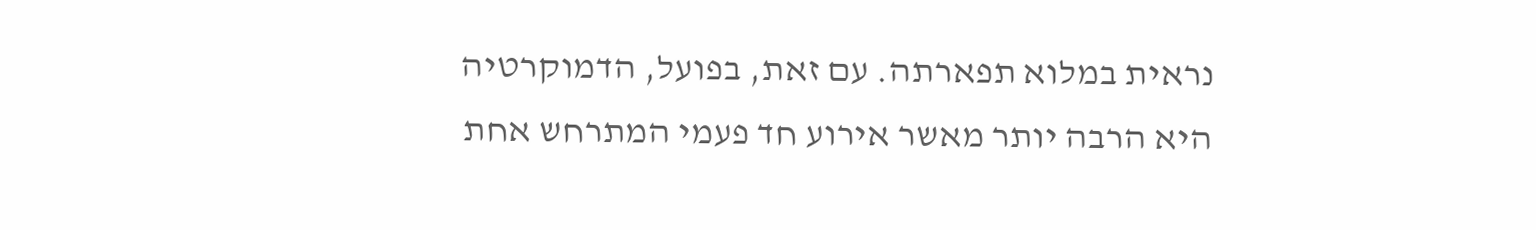נראית במלוא תפארתה. עם זאת, בפועל, הדמוקרטיה היא הרבה יותר מאשר אירוע חד פעמי המתרחש אחת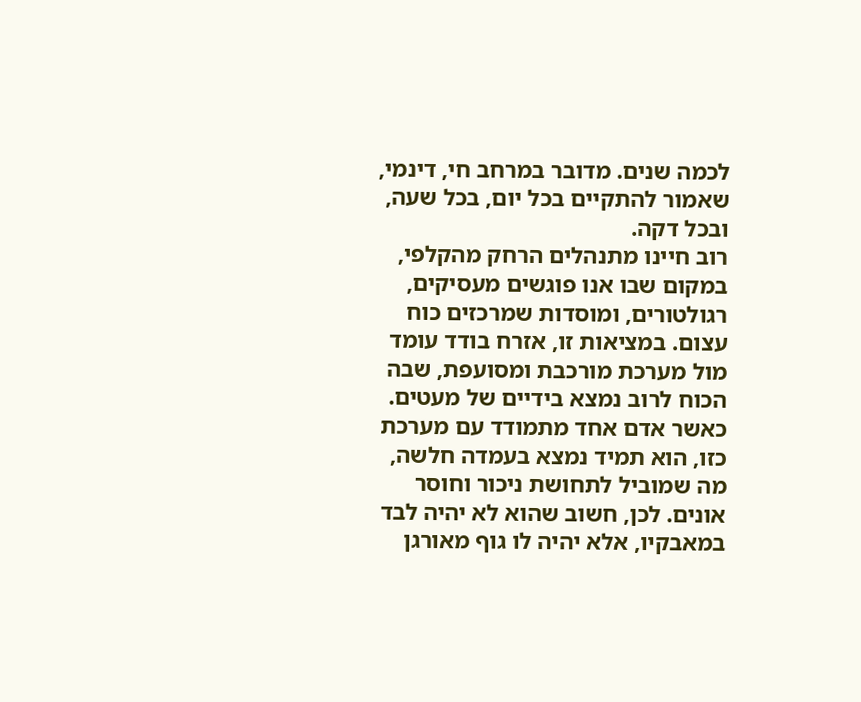לכמה שנים. מדובר במרחב חי, דינמי, שאמור להתקיים בכל יום, בכל שעה, ובכל דקה.
רוב חיינו מתנהלים הרחק מהקלפי, במקום שבו אנו פוגשים מעסיקים, רגולטורים, ומוסדות שמרכזים כוח עצום. במציאות זו, אזרח בודד עומד מול מערכת מורכבת ומסועפת, שבה הכוח לרוב נמצא בידיים של מעטים. כאשר אדם אחד מתמודד עם מערכת כזו, הוא תמיד נמצא בעמדה חלשה, מה שמוביל לתחושת ניכור וחוסר אונים. לכן, חשוב שהוא לא יהיה לבד במאבקיו, אלא יהיה לו גוף מאורגן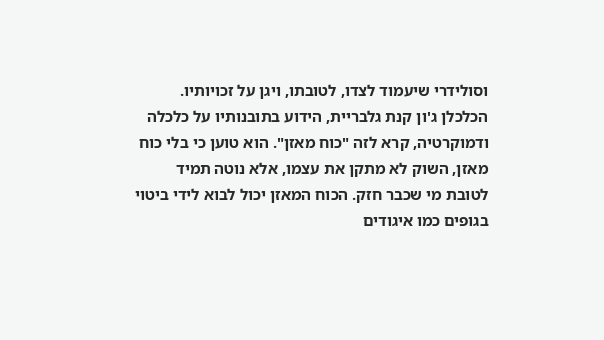וסולידרי שיעמוד לצדו, לטובתו, ויגן על זכויותיו.
הכלכלן ג'ון קנת גלבריית, הידוע בתובנותיו על כלכלה ודמוקרטיה, קרא לזה "כוח מאזן". הוא טוען כי בלי כוח מאזן, השוק לא מתקן את עצמו, אלא נוטה תמיד לטובת מי שכבר חזק. הכוח המאזן יכול לבוא לידי ביטוי בגופים כמו איגודים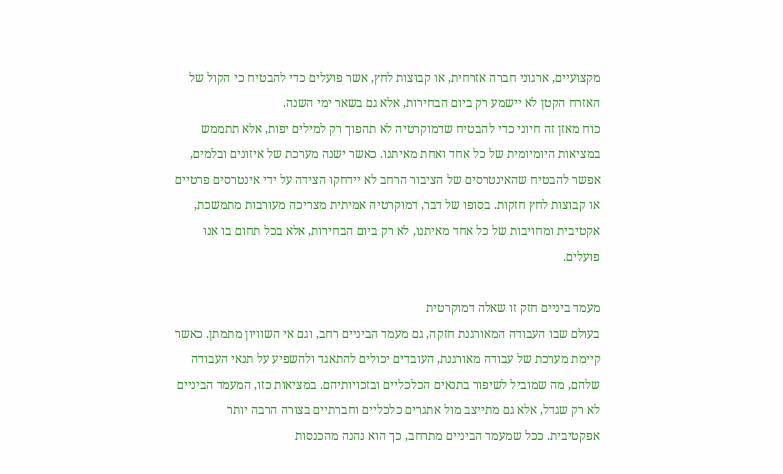מקצועיים, ארגוני חברה אזרחית, או קבוצות לחץ, אשר פועלים כדי להבטיח כי הקול של האזרח הקטן לא יישמע רק ביום הבחירות, אלא גם בשאר ימי השנה.
כוח מאזן זה חיוני כדי להבטיח שדמוקרטיה לא תהפוך רק למילים יפות, אלא תתממש במציאות היומיומית של כל אחד ואחת מאיתנו. כאשר ישנה מערכת של איזונים ובלמים, אפשר להבטיח שהאינטרסים של הציבור הרחב לא יידחקו הצידה על ידי אינטרסים פרטיים או קבוצות לחץ חזקות. בסופו של דבר, דמוקרטיה אמיתית מצריכה מעורבות מתמשכת, אקטיבית ומחויבות של כל אחד מאיתנו, לא רק ביום הבחירות, אלא בכל תחום בו אנו פועלים.

מעמד ביניים חזק זו שאלה דמוקרטית
בעולם שבו העבודה המאורגנת חזקה, גם מעמד הביניים רחב, וגם אי השוויון מתמתן. כאשר קיימת מערכת של עבודה מאורגנת, העובדים יכולים להתאגד ולהשפיע על תנאי העבודה שלהם, מה שמוביל לשיפור בתנאים הכלכליים ובזכויותיהם. במציאות כזו, המעמד הביניים לא רק שגדל, אלא גם מתייצב מול אתגרים כלכליים וחברתיים בצורה הרבה יותר אפקטיבית. ככל שמעמד הביניים מתרחב, כך הוא נהנה מהכנסות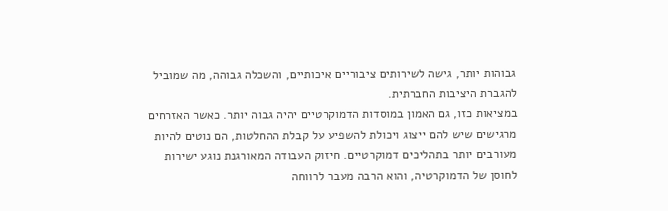גבוהות יותר, גישה לשירותים ציבוריים איכותיים, והשכלה גבוהה, מה שמוביל להגברת היציבות החברתית.
במציאות כזו, גם האמון במוסדות הדמוקרטיים יהיה גבוה יותר. כאשר האזרחים מרגישים שיש להם ייצוג ויכולת להשפיע על קבלת ההחלטות, הם נוטים להיות מעורבים יותר בתהליכים דמוקרטיים. חיזוק העבודה המאורגנת נוגע ישירות לחוסן של הדמוקרטיה, והוא הרבה מעבר לרווחה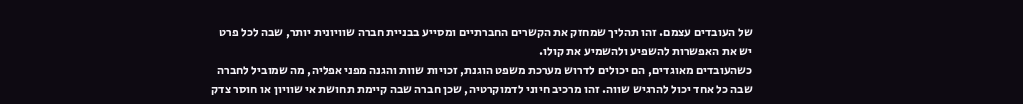של העובדים עצמם. זהו תהליך שמחזק את הקשרים החברתיים ומסייע בבניית חברה שוויונית יותר, שבה לכל פרט יש את האפשרות להשפיע ולהשמיע את קולו.
כשהעובדים מאוגדים, הם יכולים לדרוש מערכת משפט הוגנת, זכויות שוות והגנה מפני אפליה, מה שמוביל לחברה שבה כל אחד יכול להרגיש שווה. זהו מרכיב חיוני לדמוקרטיה, שכן חברה שבה קיימת תחושת אי שוויון או חוסר צדק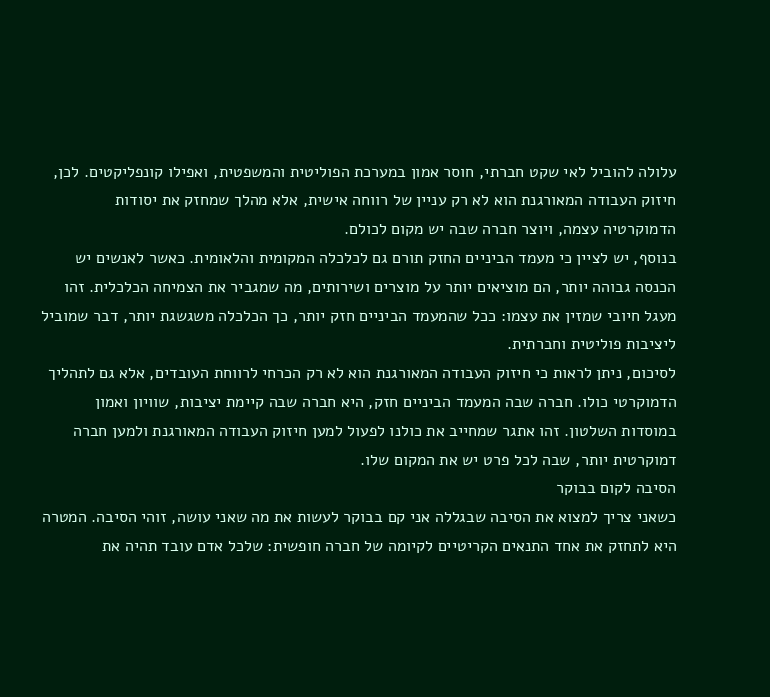עלולה להוביל לאי שקט חברתי, חוסר אמון במערכת הפוליטית והמשפטית, ואפילו קונפליקטים. לכן, חיזוק העבודה המאורגנת הוא לא רק עניין של רווחה אישית, אלא מהלך שמחזק את יסודות הדמוקרטיה עצמה, ויוצר חברה שבה יש מקום לכולם.
בנוסף, יש לציין כי מעמד הביניים החזק תורם גם לכלכלה המקומית והלאומית. כאשר לאנשים יש הכנסה גבוהה יותר, הם מוציאים יותר על מוצרים ושירותים, מה שמגביר את הצמיחה הכלכלית. זהו מעגל חיובי שמזין את עצמו: ככל שהמעמד הביניים חזק יותר, כך הכלכלה משגשגת יותר, דבר שמוביל ליציבות פוליטית וחברתית.
לסיכום, ניתן לראות כי חיזוק העבודה המאורגנת הוא לא רק הכרחי לרווחת העובדים, אלא גם לתהליך הדמוקרטי כולו. חברה שבה המעמד הביניים חזק, היא חברה שבה קיימת יציבות, שוויון ואמון במוסדות השלטון. זהו אתגר שמחייב את כולנו לפעול למען חיזוק העבודה המאורגנת ולמען חברה דמוקרטית יותר, שבה לכל פרט יש את המקום שלו.
הסיבה לקום בבוקר
כשאני צריך למצוא את הסיבה שבגללה אני קם בבוקר לעשות את מה שאני עושה, זוהי הסיבה. המטרה היא לתחזק את אחד התנאים הקריטיים לקיומה של חברה חופשית: שלכל אדם עובד תהיה את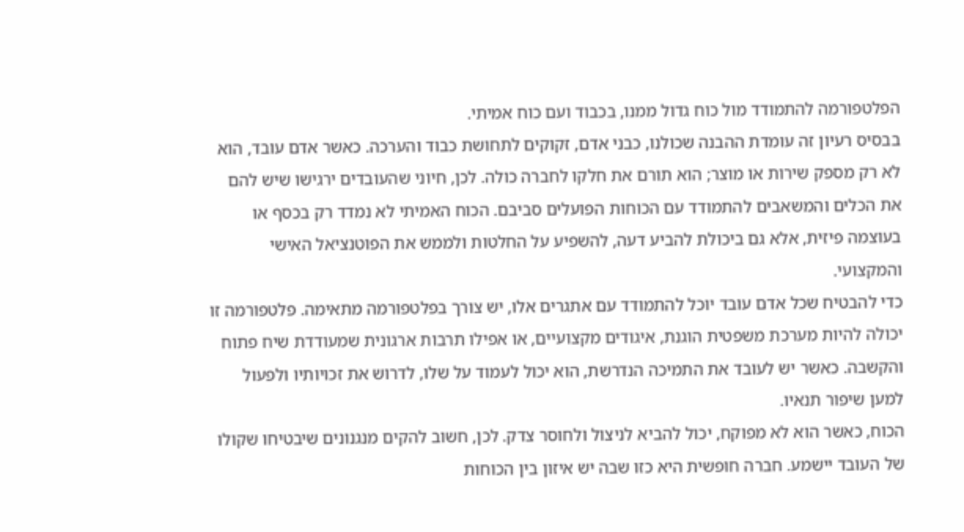הפלטפורמה להתמודד מול כוח גדול ממנו, בכבוד ועם כוח אמיתי.
בבסיס רעיון זה עומדת ההבנה שכולנו, כבני אדם, זקוקים לתחושת כבוד והערכה. כאשר אדם עובד, הוא לא רק מספק שירות או מוצר; הוא תורם את חלקו לחברה כולה. לכן, חיוני שהעובדים ירגישו שיש להם את הכלים והמשאבים להתמודד עם הכוחות הפועלים סביבם. הכוח האמיתי לא נמדד רק בכסף או בעוצמה פיזית, אלא גם ביכולת להביע דעה, להשפיע על החלטות ולממש את הפוטנציאל האישי והמקצועי.
כדי להבטיח שכל אדם עובד יוכל להתמודד עם אתגרים אלו, יש צורך בפלטפורמה מתאימה. פלטפורמה זו יכולה להיות מערכת משפטית הוגנת, איגודים מקצועיים, או אפילו תרבות ארגונית שמעודדת שיח פתוח והקשבה. כאשר יש לעובד את התמיכה הנדרשת, הוא יכול לעמוד על שלו, לדרוש את זכויותיו ולפעול למען שיפור תנאיו.
הכוח, כאשר הוא לא מפוקח, יכול להביא לניצול ולחוסר צדק. לכן, חשוב להקים מנגנונים שיבטיחו שקולו של העובד יישמע. חברה חופשית היא כזו שבה יש איזון בין הכוחות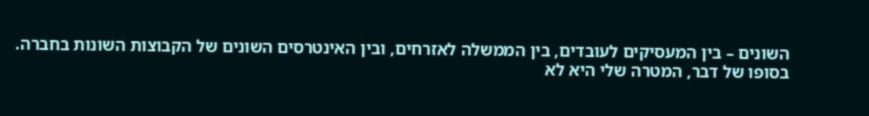השונים – בין המעסיקים לעובדים, בין הממשלה לאזרחים, ובין האינטרסים השונים של הקבוצות השונות בחברה.
בסופו של דבר, המטרה שלי היא לא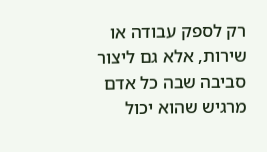רק לספק עבודה או שירות, אלא גם ליצור סביבה שבה כל אדם מרגיש שהוא יכול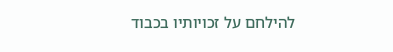להילחם על זכויותיו בכבוד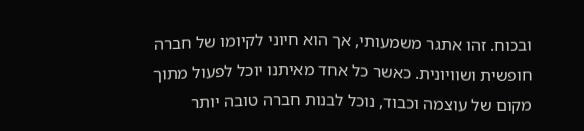ובכוח. זהו אתגר משמעותי, אך הוא חיוני לקיומו של חברה חופשית ושוויונית. כאשר כל אחד מאיתנו יוכל לפעול מתוך מקום של עוצמה וכבוד, נוכל לבנות חברה טובה יותר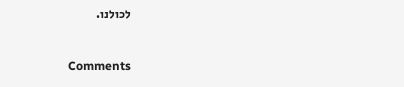לכולנו.



Comments